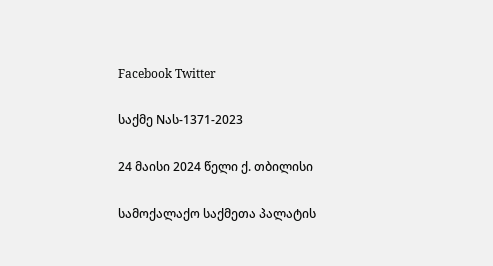Facebook Twitter

საქმე Nას-1371-2023

24 მაისი 2024 წელი ქ. თბილისი

სამოქალაქო საქმეთა პალატის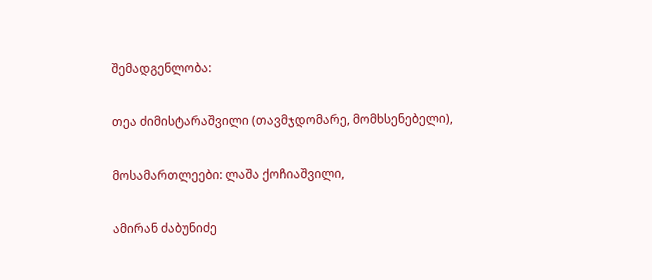შემადგენლობა:

თეა ძიმისტარაშვილი (თავმჯდომარე, მომხსენებელი),

მოსამართლეები: ლაშა ქოჩიაშვილი,

ამირან ძაბუნიძე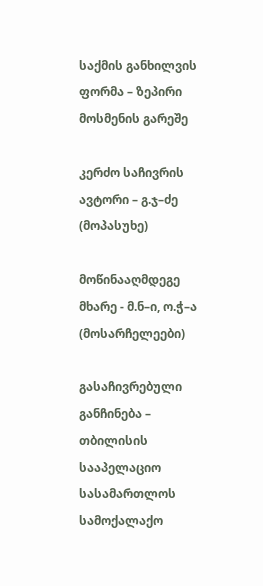საქმის განხილვის ფორმა – ზეპირი მოსმენის გარეშე

კერძო საჩივრის ავტორი – გ.ჯ–ძე (მოპასუხე)

მოწინააღმდეგე მხარე - მ.ნ–ი, ო.ჭ–ა (მოსარჩელეები)

გასაჩივრებული განჩინება – თბილისის სააპელაციო სასამართლოს სამოქალაქო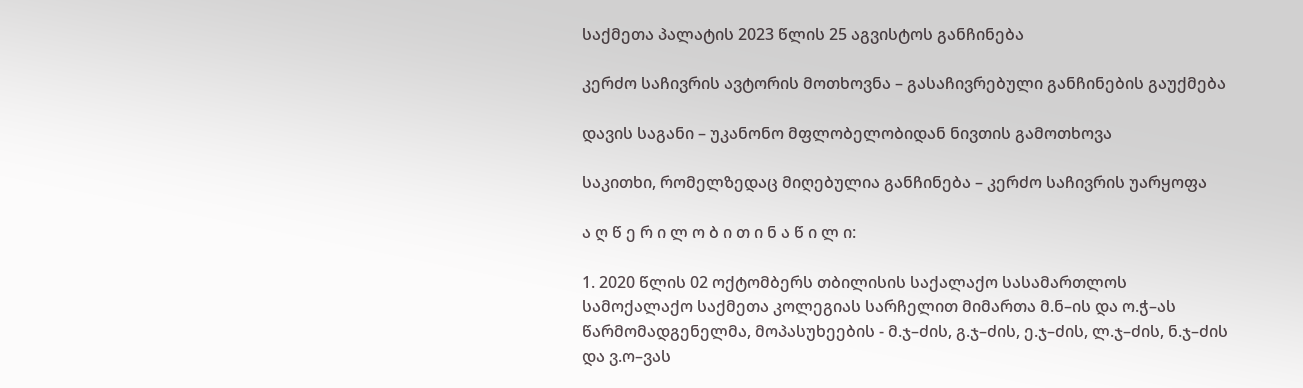საქმეთა პალატის 2023 წლის 25 აგვისტოს განჩინება

კერძო საჩივრის ავტორის მოთხოვნა – გასაჩივრებული განჩინების გაუქმება

დავის საგანი – უკანონო მფლობელობიდან ნივთის გამოთხოვა

საკითხი, რომელზედაც მიღებულია განჩინება – კერძო საჩივრის უარყოფა

ა ღ წ ე რ ი ლ ო ბ ი თ ი ნ ა წ ი ლ ი:

1. 2020 წლის 02 ოქტომბერს თბილისის საქალაქო სასამართლოს სამოქალაქო საქმეთა კოლეგიას სარჩელით მიმართა მ.ნ–ის და ო.ჭ–ას წარმომადგენელმა, მოპასუხეების - მ.ჯ–ძის, გ.ჯ–ძის, ე.ჯ–ძის, ლ.ჯ–ძის, ნ.ჯ–ძის და ვ.ო–ვას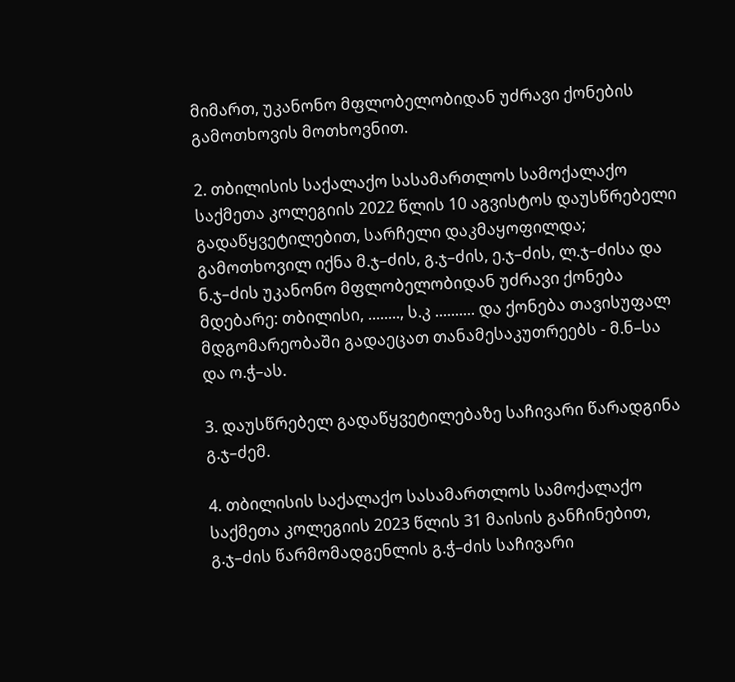მიმართ, უკანონო მფლობელობიდან უძრავი ქონების გამოთხოვის მოთხოვნით.

2. თბილისის საქალაქო სასამართლოს სამოქალაქო საქმეთა კოლეგიის 2022 წლის 10 აგვისტოს დაუსწრებელი გადაწყვეტილებით, სარჩელი დაკმაყოფილდა; გამოთხოვილ იქნა მ.ჯ–ძის, გ.ჯ–ძის, ე.ჯ–ძის, ლ.ჯ–ძისა და ნ.ჯ–ძის უკანონო მფლობელობიდან უძრავი ქონება მდებარე: თბილისი, ........, ს.კ .......... და ქონება თავისუფალ მდგომარეობაში გადაეცათ თანამესაკუთრეებს - მ.ნ–სა და ო.ჭ–ას.

3. დაუსწრებელ გადაწყვეტილებაზე საჩივარი წარადგინა გ.ჯ–ძემ.

4. თბილისის საქალაქო სასამართლოს სამოქალაქო საქმეთა კოლეგიის 2023 წლის 31 მაისის განჩინებით, გ.ჯ–ძის წარმომადგენლის გ.ჭ–ძის საჩივარი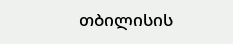თბილისის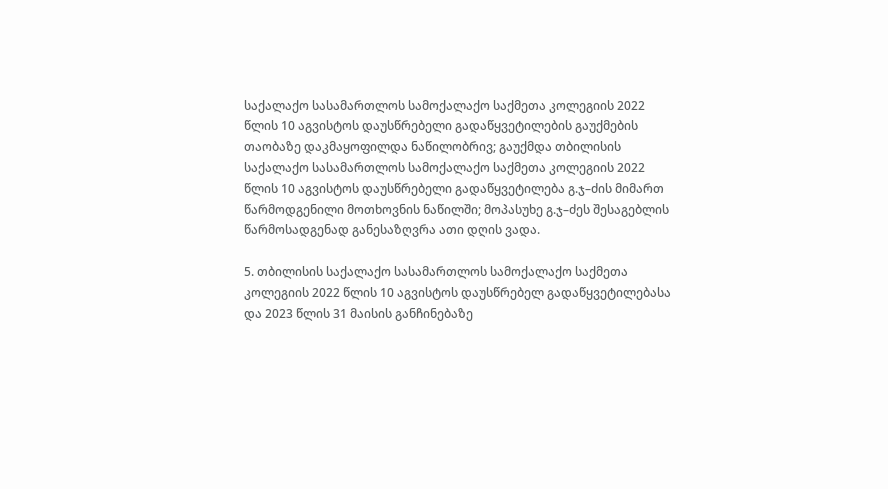საქალაქო სასამართლოს სამოქალაქო საქმეთა კოლეგიის 2022 წლის 10 აგვისტოს დაუსწრებელი გადაწყვეტილების გაუქმების თაობაზე დაკმაყოფილდა ნაწილობრივ; გაუქმდა თბილისის საქალაქო სასამართლოს სამოქალაქო საქმეთა კოლეგიის 2022 წლის 10 აგვისტოს დაუსწრებელი გადაწყვეტილება გ.ჯ–ძის მიმართ წარმოდგენილი მოთხოვნის ნაწილში; მოპასუხე გ.ჯ–ძეს შესაგებლის წარმოსადგენად განესაზღვრა ათი დღის ვადა.

5. თბილისის საქალაქო სასამართლოს სამოქალაქო საქმეთა კოლეგიის 2022 წლის 10 აგვისტოს დაუსწრებელ გადაწყვეტილებასა და 2023 წლის 31 მაისის განჩინებაზე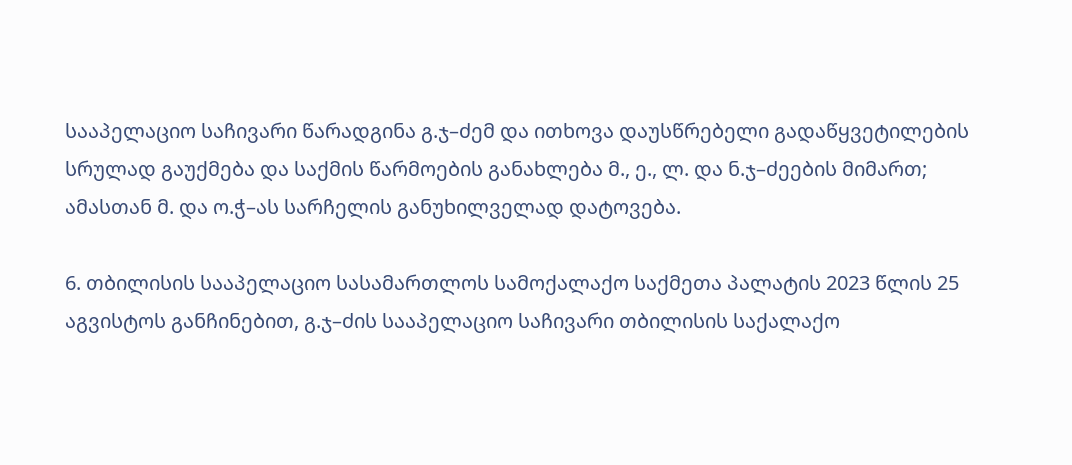სააპელაციო საჩივარი წარადგინა გ.ჯ–ძემ და ითხოვა დაუსწრებელი გადაწყვეტილების სრულად გაუქმება და საქმის წარმოების განახლება მ., ე., ლ. და ნ.ჯ–ძეების მიმართ; ამასთან მ. და ო.ჭ–ას სარჩელის განუხილველად დატოვება.

6. თბილისის სააპელაციო სასამართლოს სამოქალაქო საქმეთა პალატის 2023 წლის 25 აგვისტოს განჩინებით, გ.ჯ–ძის სააპელაციო საჩივარი თბილისის საქალაქო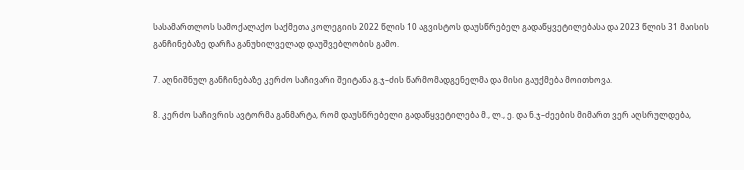სასამართლოს სამოქალაქო საქმეთა კოლეგიის 2022 წლის 10 აგვისტოს დაუსწრებელ გადაწყვეტილებასა და 2023 წლის 31 მაისის განჩინებაზე დარჩა განუხილველად დაუშვებლობის გამო.

7. აღნიშნულ განჩინებაზე კერძო საჩივარი შეიტანა გ.ჯ–ძის წარმომადგენელმა და მისი გაუქმება მოითხოვა.

8. კერძო საჩივრის ავტორმა განმარტა, რომ დაუსწრებელი გადაწყვეტილება მ., ლ., ე. და ნ.ჯ–ძეების მიმართ ვერ აღსრულდება,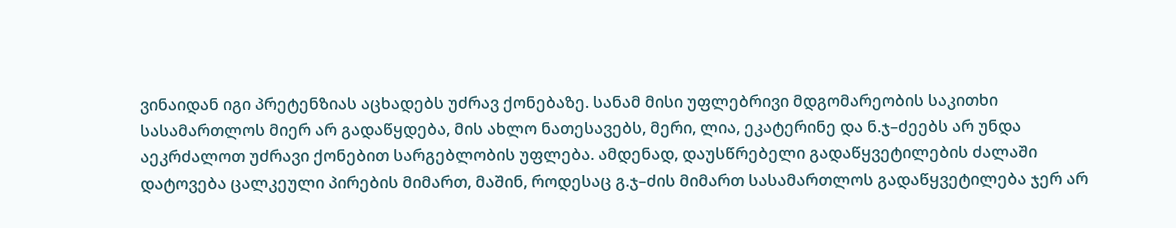ვინაიდან იგი პრეტენზიას აცხადებს უძრავ ქონებაზე. სანამ მისი უფლებრივი მდგომარეობის საკითხი სასამართლოს მიერ არ გადაწყდება, მის ახლო ნათესავებს, მერი, ლია, ეკატერინე და ნ.ჯ–ძეებს არ უნდა აეკრძალოთ უძრავი ქონებით სარგებლობის უფლება. ამდენად, დაუსწრებელი გადაწყვეტილების ძალაში დატოვება ცალკეული პირების მიმართ, მაშინ, როდესაც გ.ჯ–ძის მიმართ სასამართლოს გადაწყვეტილება ჯერ არ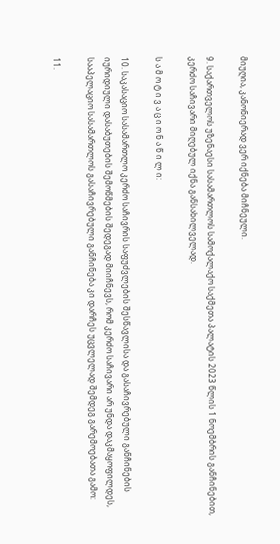მიუღია, კანონიერად ვერ იქნება მიჩნეული.

9. საქართველოს უზენაესი სასამართლოს სამოქალაქო საქმეთა პალატის 2023 წლის 1 ნოემბრის განჩინებით, კერძო საჩივარი მიღებულ იქნა განსახილველად.

ს ა მ ო ტ ი ვ ა ც ი ო ნ ა წ ი ლ ი:

10. საკასაციო სასამართლო კერძო საჩივრის საფუძვლების შესწავლისა და გასაჩივრებული განჩინების იურიდიული დასაბუთების შემოწმების შედეგად მიიჩნევს, რომ კერძო საჩივარი არ უნდა დაკმაყოფილდეს, სააპელაციო სასამართლოს გასაჩივრებული განჩინება კი დარჩეს უცვლელად შემდეგ გარემოებათა გამო:

11.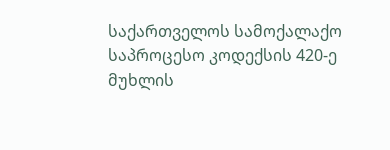საქართველოს სამოქალაქო საპროცესო კოდექსის 420-ე მუხლის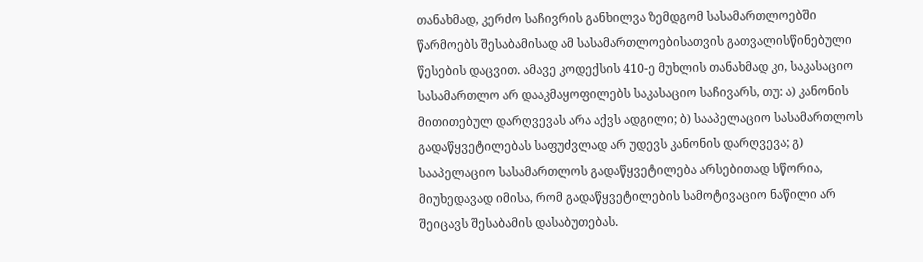თანახმად, კერძო საჩივრის განხილვა ზემდგომ სასამართლოებში წარმოებს შესაბამისად ამ სასამართლოებისათვის გათვალისწინებული წესების დაცვით. ამავე კოდექსის 410-ე მუხლის თანახმად კი, საკასაციო სასამართლო არ დააკმაყოფილებს საკასაციო საჩივარს, თუ: ა) კანონის მითითებულ დარღვევას არა აქვს ადგილი; ბ) სააპელაციო სასამართლოს გადაწყვეტილებას საფუძვლად არ უდევს კანონის დარღვევა; გ) სააპელაციო სასამართლოს გადაწყვეტილება არსებითად სწორია, მიუხედავად იმისა, რომ გადაწყვეტილების სამოტივაციო ნაწილი არ შეიცავს შესაბამის დასაბუთებას.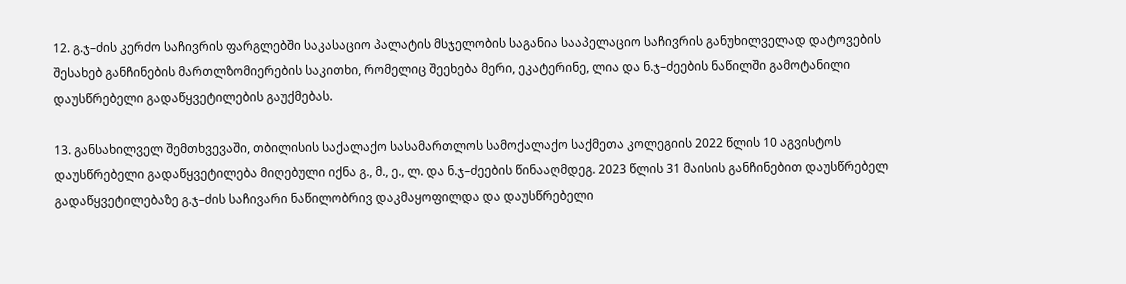12. გ.ჯ–ძის კერძო საჩივრის ფარგლებში საკასაციო პალატის მსჯელობის საგანია სააპელაციო საჩივრის განუხილველად დატოვების შესახებ განჩინების მართლზომიერების საკითხი, რომელიც შეეხება მერი, ეკატერინე, ლია და ნ.ჯ–ძეების ნაწილში გამოტანილი დაუსწრებელი გადაწყვეტილების გაუქმებას.

13. განსახილველ შემთხვევაში, თბილისის საქალაქო სასამართლოს სამოქალაქო საქმეთა კოლეგიის 2022 წლის 10 აგვისტოს დაუსწრებელი გადაწყვეტილება მიღებული იქნა გ., მ., ე., ლ. და ნ.ჯ–ძეების წინააღმდეგ. 2023 წლის 31 მაისის განჩინებით დაუსწრებელ გადაწყვეტილებაზე გ.ჯ–ძის საჩივარი ნაწილობრივ დაკმაყოფილდა და დაუსწრებელი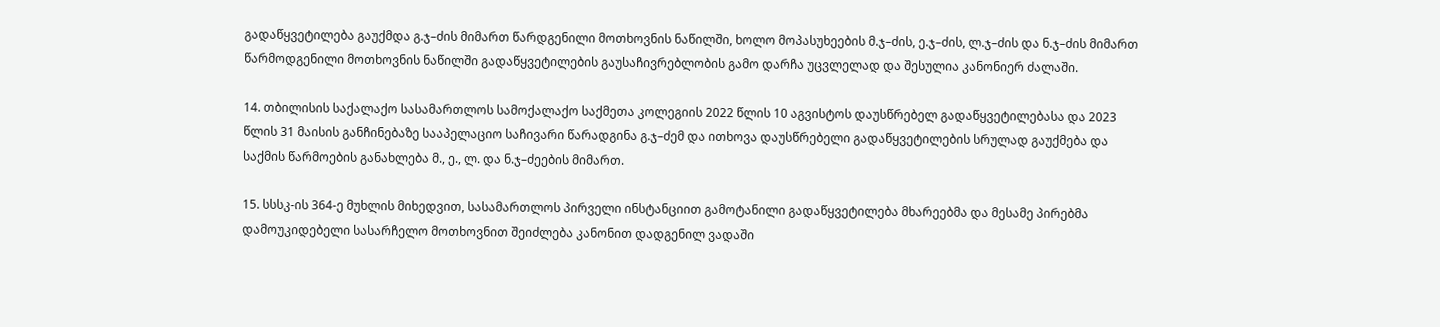გადაწყვეტილება გაუქმდა გ.ჯ–ძის მიმართ წარდგენილი მოთხოვნის ნაწილში, ხოლო მოპასუხეების მ.ჯ–ძის, ე.ჯ–ძის, ლ.ჯ–ძის და ნ.ჯ–ძის მიმართ წარმოდგენილი მოთხოვნის ნაწილში გადაწყვეტილების გაუსაჩივრებლობის გამო დარჩა უცვლელად და შესულია კანონიერ ძალაში.

14. თბილისის საქალაქო სასამართლოს სამოქალაქო საქმეთა კოლეგიის 2022 წლის 10 აგვისტოს დაუსწრებელ გადაწყვეტილებასა და 2023 წლის 31 მაისის განჩინებაზე სააპელაციო საჩივარი წარადგინა გ.ჯ–ძემ და ითხოვა დაუსწრებელი გადაწყვეტილების სრულად გაუქმება და საქმის წარმოების განახლება მ., ე., ლ. და ნ.ჯ–ძეების მიმართ.

15. სსსკ-ის 364-ე მუხლის მიხედვით, სასამართლოს პირველი ინსტანციით გამოტანილი გადაწყვეტილება მხარეებმა და მესამე პირებმა დამოუკიდებელი სასარჩელო მოთხოვნით შეიძლება კანონით დადგენილ ვადაში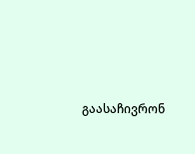გაასაჩივრონ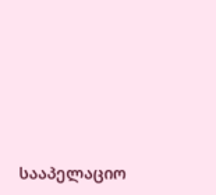სააპელაციო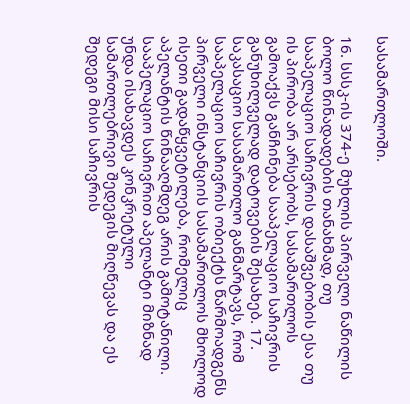სასამართლოში.

16. სსსკ-ის 374-ე მუხლის პირველი ნაწილის ბოლო წინადადების თანახმად, თუ სააპელაციო საჩივრის დასაშვებობის ესა თუ ის პირობა არ არსებობს, სასამართლოს გამოაქვს განჩინება სააპელაციო საჩივრის განუხილველად დატოვების შესახებ. 17. საკასაციო სასამართლო განმარტავს, რომ სააპელაციო საჩივრის ობიექტს წარმოადგენს პირველი ინსტანციის სასამართლოს მხოლოდ ისეთი გადაწყვეტილება, რომელიც აპელანტის წინააღმდეგ არის გამოტანილი. სააპელაციო საჩივრით აპელანტი მიზნად უნდა ისახავდეს კონკრეტული სამართლებრივი შედეგის მიღწევას და ეს შედეგი მისი საჩივრის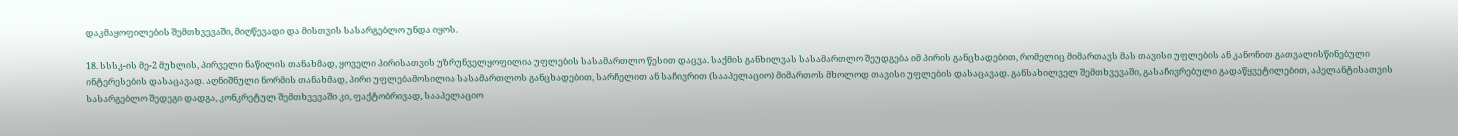დაკმაყოფილების შემთხვევაში, მიღწევადი და მისთვის სასარგებლო უნდა იყოს.

18. სსსკ-ის მე-2 მუხლის, პირველი ნაწილის თანახმად, ყოველი პირისათვის უზრუნველყოფილია უფლების სასამართლო წესით დაცვა. საქმის განხილვას სასამართლო შეუდგება იმ პირის განცხადებით, რომელიც მიმართავს მას თავისი უფლების ან კანონით გათვალისწინებული ინტერესების დასაცავად. აღნიშნული ნორმის თანახმად, პირი უფლებამოსილია სასამართლოს განცხადებით, სარჩელით ან საჩივრით (სააპელაციო) მიმართოს მხოლოდ თავისი უფლების დასაცავად. განსახილველ შემთხვევაში, გასაჩივრებული გადაწყვეტილებით, აპელანტისათვის სასარგებლო შედეგი დადგა, კონკრეტულ შემთხვევაში კი, ფაქტობრივად, სააპელაციო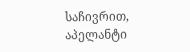საჩივრით, აპელანტი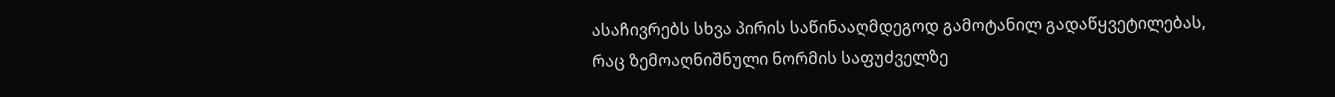ასაჩივრებს სხვა პირის საწინააღმდეგოდ გამოტანილ გადაწყვეტილებას, რაც ზემოაღნიშნული ნორმის საფუძველზე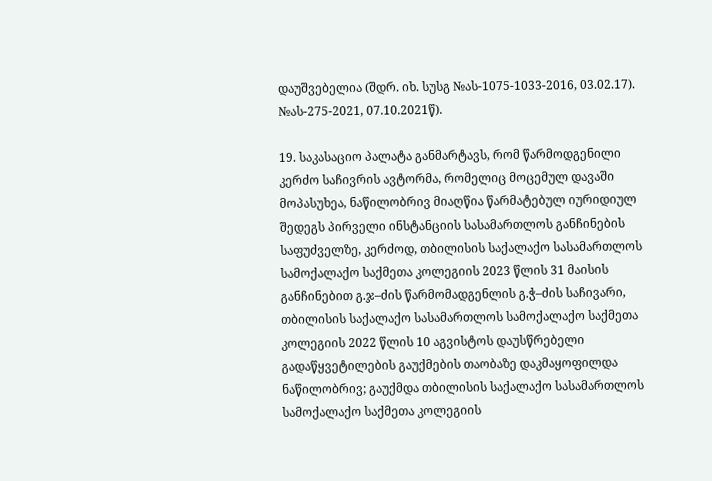დაუშვებელია (შდრ. იხ. სუსგ №ას-1075-1033-2016, 03.02.17). №ას-275-2021, 07.10.2021წ).

19. საკასაციო პალატა განმარტავს, რომ წარმოდგენილი კერძო საჩივრის ავტორმა, რომელიც მოცემულ დავაში მოპასუხეა, ნაწილობრივ მიაღწია წარმატებულ იურიდიულ შედეგს პირველი ინსტანციის სასამართლოს განჩინების საფუძველზე, კერძოდ, თბილისის საქალაქო სასამართლოს სამოქალაქო საქმეთა კოლეგიის 2023 წლის 31 მაისის განჩინებით გ.ჯ–ძის წარმომადგენლის გ.ჭ–ძის საჩივარი, თბილისის საქალაქო სასამართლოს სამოქალაქო საქმეთა კოლეგიის 2022 წლის 10 აგვისტოს დაუსწრებელი გადაწყვეტილების გაუქმების თაობაზე დაკმაყოფილდა ნაწილობრივ; გაუქმდა თბილისის საქალაქო სასამართლოს სამოქალაქო საქმეთა კოლეგიის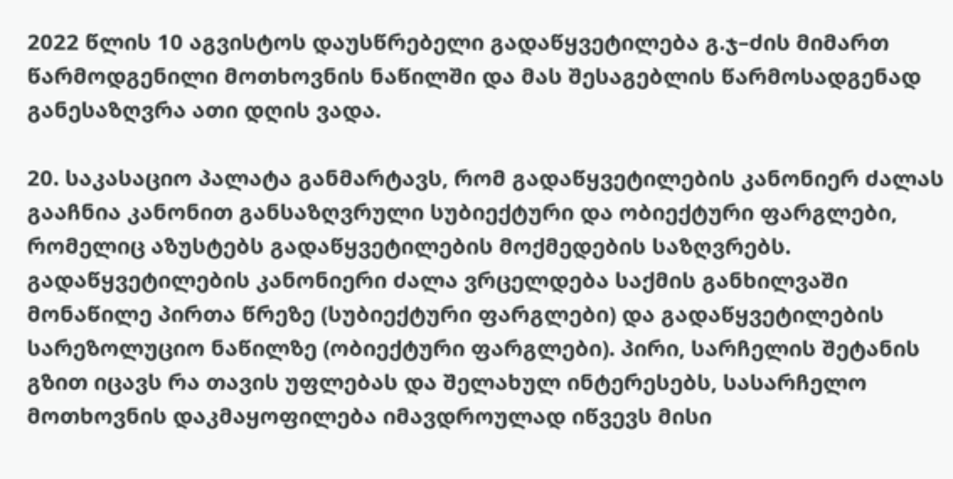2022 წლის 10 აგვისტოს დაუსწრებელი გადაწყვეტილება გ.ჯ–ძის მიმართ წარმოდგენილი მოთხოვნის ნაწილში და მას შესაგებლის წარმოსადგენად განესაზღვრა ათი დღის ვადა.

20. საკასაციო პალატა განმარტავს, რომ გადაწყვეტილების კანონიერ ძალას გააჩნია კანონით განსაზღვრული სუბიექტური და ობიექტური ფარგლები, რომელიც აზუსტებს გადაწყვეტილების მოქმედების საზღვრებს. გადაწყვეტილების კანონიერი ძალა ვრცელდება საქმის განხილვაში მონაწილე პირთა წრეზე (სუბიექტური ფარგლები) და გადაწყვეტილების სარეზოლუციო ნაწილზე (ობიექტური ფარგლები). პირი, სარჩელის შეტანის გზით იცავს რა თავის უფლებას და შელახულ ინტერესებს, სასარჩელო მოთხოვნის დაკმაყოფილება იმავდროულად იწვევს მისი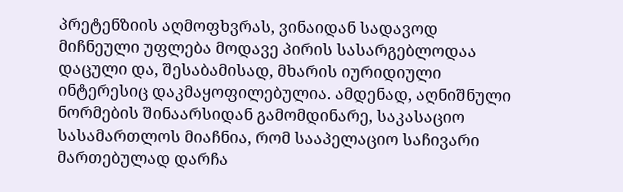პრეტენზიის აღმოფხვრას, ვინაიდან სადავოდ მიჩნეული უფლება მოდავე პირის სასარგებლოდაა დაცული და, შესაბამისად, მხარის იურიდიული ინტერესიც დაკმაყოფილებულია. ამდენად, აღნიშნული ნორმების შინაარსიდან გამომდინარე, საკასაციო სასამართლოს მიაჩნია, რომ სააპელაციო საჩივარი მართებულად დარჩა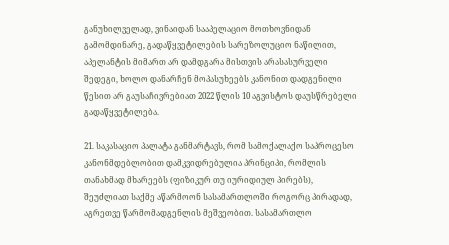განუხილველად, ვინაიდან სააპელაციო მოთხოვნიდან გამომდინარე, გადაწყვეტილების სარეზოლუციო ნაწილით, აპელანტის მიმართ არ დამდგარა მისთვის არასასურველი შედეგი, ხოლო დანარჩენ მოპასუხეებს კანონით დადგენილი წესით არ გაუსაჩივრებიათ 2022 წლის 10 აგვისტოს დაუსწრებელი გადაწყვეტილება.

21. საკასაციო პალატა განმარტავს, რომ სამოქალაქო საპროცესო კანონმდებლობით დამკვიდრებულია პრინციპი, რომლის თანახმად მხარეებს (ფიზიკურ თუ იურიდიულ პირებს), შეუძლიათ საქმე აწარმოონ სასამართლოში როგორც პირადად, აგრეთვე წარმომადგენლის მეშვეობით. სასამართლო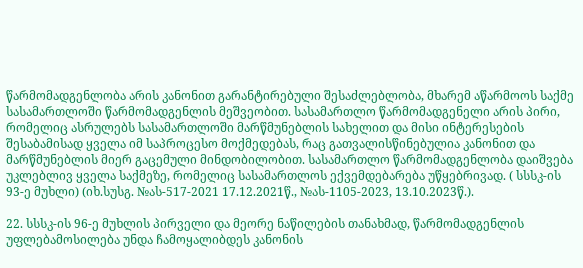წარმომადგენლობა არის კანონით გარანტირებული შესაძლებლობა, მხარემ აწარმოოს საქმე სასამართლოში წარმომადგენლის მეშვეობით. სასამართლო წარმომადგენელი არის პირი, რომელიც ასრულებს სასამართლოში მარწმუნებლის სახელით და მისი ინტერესების შესაბამისად ყველა იმ საპროცესო მოქმედებას, რაც გათვალისწინებულია კანონით და მარწმუნებლის მიერ გაცემული მინდობილობით. სასამართლო წარმომადგენლობა დაიშვება უკლებლივ ყველა საქმეზე, რომელიც სასამართლოს ექვემდებარება უწყებრივად. ( სსსკ-ის 93-ე მუხლი) (იხ.სუსგ. №ას-517-2021 17.12.2021წ., №ას-1105-2023, 13.10.2023წ.).

22. სსსკ-ის 96-ე მუხლის პირველი და მეორე ნაწილების თანახმად, წარმომადგენლის უფლებამოსილება უნდა ჩამოყალიბდეს კანონის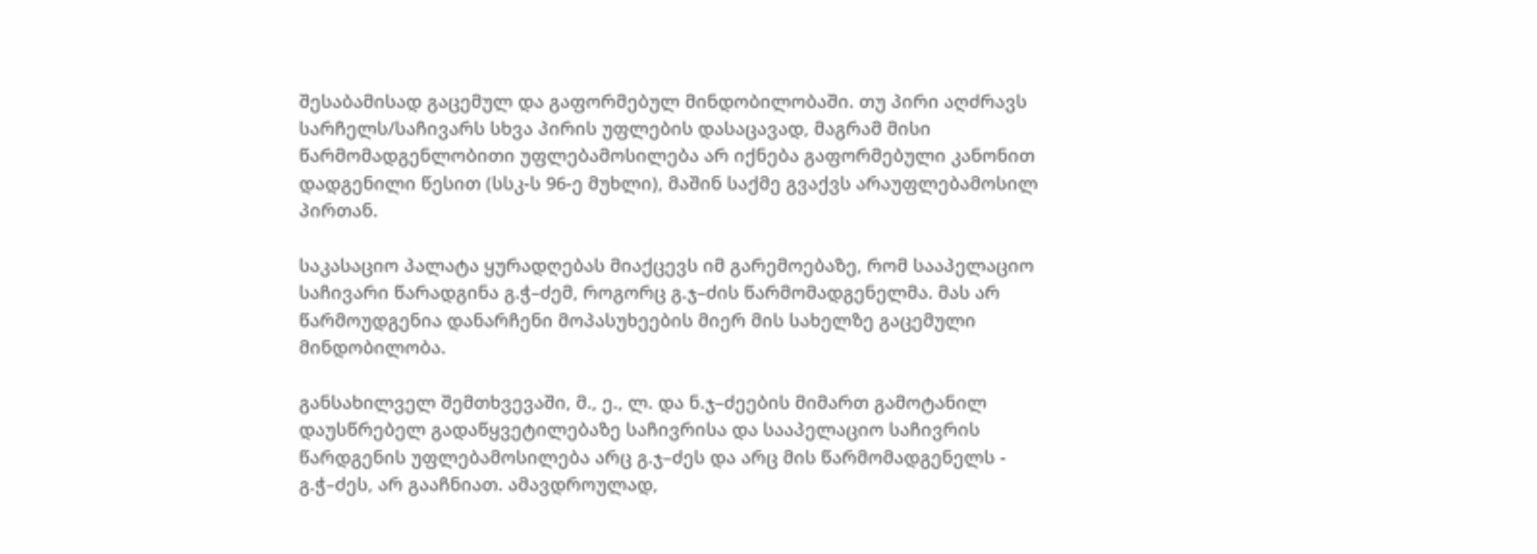შესაბამისად გაცემულ და გაფორმებულ მინდობილობაში. თუ პირი აღძრავს სარჩელს/საჩივარს სხვა პირის უფლების დასაცავად, მაგრამ მისი წარმომადგენლობითი უფლებამოსილება არ იქნება გაფორმებული კანონით დადგენილი წესით (სსკ-ს 96-ე მუხლი), მაშინ საქმე გვაქვს არაუფლებამოსილ პირთან.

საკასაციო პალატა ყურადღებას მიაქცევს იმ გარემოებაზე, რომ სააპელაციო საჩივარი წარადგინა გ.ჭ–ძემ, როგორც გ.ჯ–ძის წარმომადგენელმა. მას არ წარმოუდგენია დანარჩენი მოპასუხეების მიერ მის სახელზე გაცემული მინდობილობა.

განსახილველ შემთხვევაში, მ., ე., ლ. და ნ.ჯ–ძეების მიმართ გამოტანილ დაუსწრებელ გადაწყვეტილებაზე საჩივრისა და სააპელაციო საჩივრის წარდგენის უფლებამოსილება არც გ.ჯ–ძეს და არც მის წარმომადგენელს - გ.ჭ–ძეს, არ გააჩნიათ. ამავდროულად,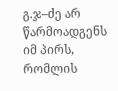გ.ჯ–ძე არ წარმოადგენს იმ პირს, რომლის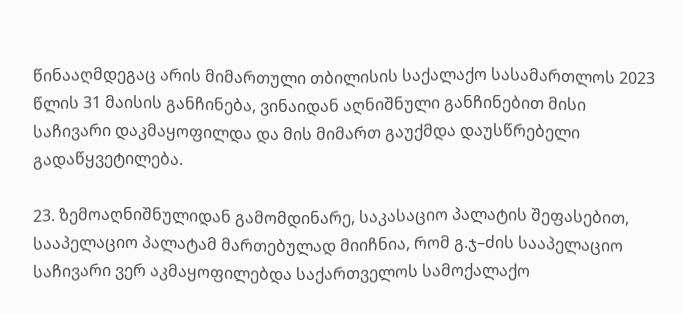წინააღმდეგაც არის მიმართული თბილისის საქალაქო სასამართლოს 2023 წლის 31 მაისის განჩინება, ვინაიდან აღნიშნული განჩინებით მისი საჩივარი დაკმაყოფილდა და მის მიმართ გაუქმდა დაუსწრებელი გადაწყვეტილება.

23. ზემოაღნიშნულიდან გამომდინარე, საკასაციო პალატის შეფასებით, სააპელაციო პალატამ მართებულად მიიჩნია, რომ გ.ჯ–ძის სააპელაციო საჩივარი ვერ აკმაყოფილებდა საქართველოს სამოქალაქო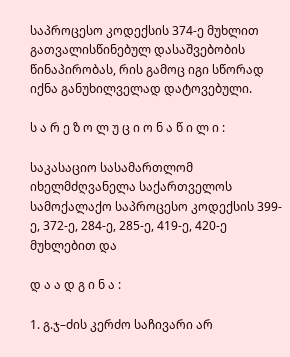საპროცესო კოდექსის 374-ე მუხლით გათვალისწინებულ დასაშვებობის წინაპირობას, რის გამოც იგი სწორად იქნა განუხილველად დატოვებული.

ს ა რ ე ზ ო ლ უ ც ი ო ნ ა წ ი ლ ი :

საკასაციო სასამართლომ იხელმძღვანელა საქართველოს სამოქალაქო საპროცესო კოდექსის 399-ე, 372-ე, 284-ე, 285-ე, 419-ე, 420-ე მუხლებით და

დ ა ა დ გ ი ნ ა :

1. გ.ჯ–ძის კერძო საჩივარი არ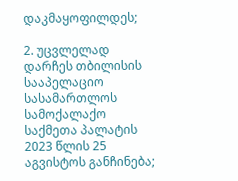დაკმაყოფილდეს;

2. უცვლელად დარჩეს თბილისის სააპელაციო სასამართლოს სამოქალაქო საქმეთა პალატის 2023 წლის 25 აგვისტოს განჩინება;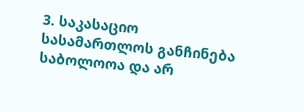3. საკასაციო სასამართლოს განჩინება საბოლოოა და არ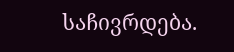საჩივრდება.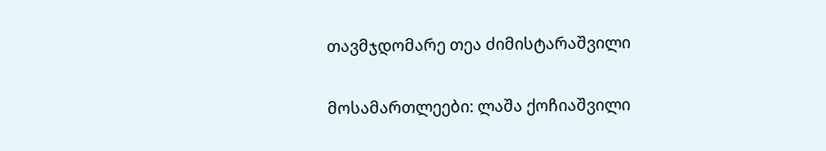თავმჯდომარე თეა ძიმისტარაშვილი

მოსამართლეები: ლაშა ქოჩიაშვილი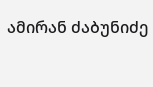ამირან ძაბუნიძე